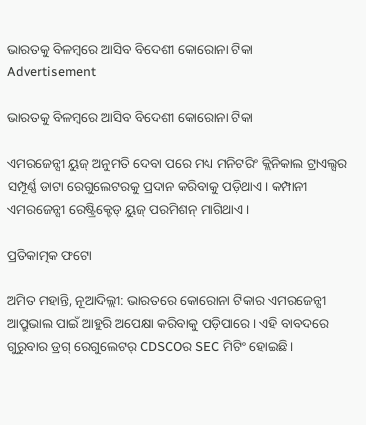ଭାରତକୁ ବିଳମ୍ବରେ ଆସିବ ବିଦେଶୀ କୋରୋନା ଟିକା
Advertisement

ଭାରତକୁ ବିଳମ୍ବରେ ଆସିବ ବିଦେଶୀ କୋରୋନା ଟିକା

ଏମରଜେନ୍ସୀ ୟୁଜ୍ ଅନୁମତି ଦେବା ପରେ ମଧ୍ୟ ମନିଟରିଂ କ୍ଲିନିକାଲ ଟ୍ରାଏଲ୍ସର ସମ୍ପୂର୍ଣ୍ଣ ଡାଟା ରେଗୁଲେଟରକୁ ପ୍ରଦାନ କରିବାକୁ ପଡ଼ିଥାଏ। କମ୍ପାନୀ ଏମରଜେନ୍ସୀ ରେଷ୍ଟ୍ରିକ୍ଟେଡ୍ ୟୁଜ୍ ପରମିଶନ୍ ମାଗିଥାଏ।

ପ୍ରତିକାତ୍ମକ ଫଟୋ

ଅମିତ ମହାନ୍ତି, ନୂଆଦିଲ୍ଲୀ: ଭାରତରେ କୋରୋନା ଟିକାର ଏମରଜେନ୍ସୀ ଆପ୍ରୁଭାଲ ପାଇଁ ଆହୁରି ଅପେକ୍ଷା କରିବାକୁ ପଡ଼ିପାରେ। ଏହି ବାବଦରେ ଗୁରୁବାର ଡ୍ରଗ୍ ରେଗୁଲେଟର୍ CDSCOର SEC ମିଟିଂ ହୋଇଛି।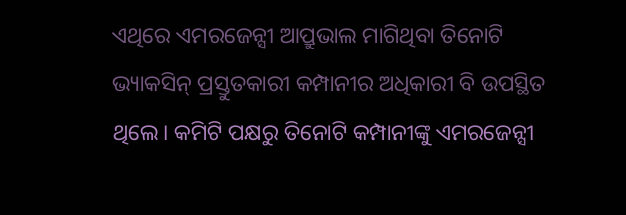ଏଥିରେ ଏମରଜେନ୍ସୀ ଆପ୍ରୁଭାଲ ମାଗିଥିବା ତିନୋଟି ଭ୍ୟାକସିନ୍ ପ୍ରସ୍ତୁତକାରୀ କମ୍ପାନୀର ଅଧିକାରୀ ବି ଉପସ୍ଥିତ ଥିଲେ। କମିଟି ପକ୍ଷରୁ ତିନୋଟି କମ୍ପାନୀଙ୍କୁ ଏମରଜେନ୍ସୀ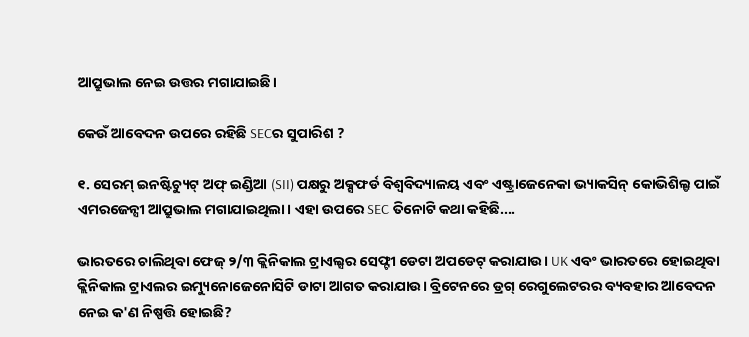ଆପ୍ରୁଭାଲ ନେଇ ଉତ୍ତର ମଗାଯାଇଛି।

କେଉଁ ଆବେଦନ ଉପରେ ରହିଛି SECର ସୁପାରିଶ ?

୧. ସେରମ୍ ଇନଷ୍ଟିଚ୍ୟୁଟ୍ ଅଫ୍ ଇଣ୍ଡିଆ (SII) ପକ୍ଷରୁ ଅକ୍ସଫର୍ଡ ବିଶ୍ୱବିଦ୍ୟାଳୟ ଏବଂ ଏଷ୍ଟ୍ରାଜେନେକା ଭ୍ୟାକସିନ୍ କୋଭିଶିଲ୍ଡ ପାଇଁ ଏମରଜେନ୍ସୀ ଆପ୍ରୁଭାଲ ମଗାଯାଇଥିଲା। ଏହା ଉପରେ SEC ତିନୋଟି କଥା କହିଛି....

ଭାରତରେ ଚାଲିଥିବା ଫେଜ୍ ୨/୩ କ୍ଲିନିକାଲ ଟ୍ରାଏଲ୍ସର ସେଫ୍ଟୀ ଡେଟା ଅପଡେଟ୍ କରାଯାଉ। UK ଏବଂ ଭାରତରେ ହୋଇଥିବା କ୍ଲିନିକାଲ ଟ୍ରାଏଲର ଇମ୍ୟୁନୋଜେନୋସିଟି ଡାଟା ଆଗତ କରାଯାଉ। ବ୍ରିଟେନରେ ଡ୍ରଗ୍ ରେଗୁଲେଟରର ବ୍ୟବହାର ଆବେଦନ ନେଇ କ'ଣ ନିଷ୍ପତ୍ତି ହୋଇଛି?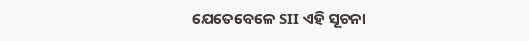ଯେତେବେଳେ SII ଏହି ସୂଚନା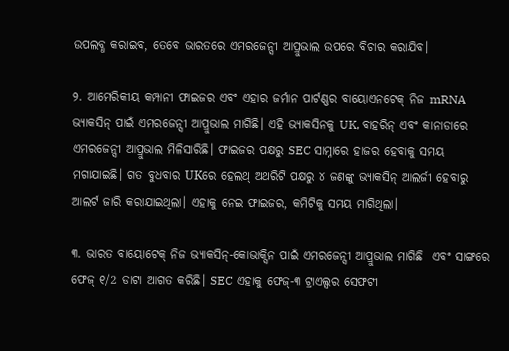ଉପଲବ୍ଧ କରାଇବ, ତେବେ ଭାରତରେ ଏମରଜେନ୍ସୀ ଆପ୍ରୁଭାଲ ଉପରେ ବିଚାର କରାଯିବ।

୨. ଆମେରିକୀୟ କମ୍ପାନୀ ଫାଇଜର ଏବଂ ଏହାର ଜର୍ମାନ ପାର୍ଟଣ୍ଣର ବାୟୋଏନଟେକ୍ ନିଜ mRNA ଭ୍ୟାକସିନ୍ ପାଇଁ ଏମରଜେନ୍ସୀ ଆପ୍ରୁଭାଲ ମାଗିଛି। ଏହି ଭ୍ୟାକସିନକୁ UK, ବାହରିନ୍ ଏବଂ କାନାଡାରେ ଏମରଜେନ୍ସୀ ଆପ୍ରୁଭାଲ ମିଳିସାରିଛି। ଫାଇଜର ପକ୍ଷରୁ SEC ସାମ୍ନାରେ ହାଜର ହେବାକୁ ସମୟ ମଗାଯାଇଛି। ଗତ ବୁଧବାର UKରେ ହେଲଥ୍ ଅଥରିଟି ପକ୍ଷରୁ ୪ ଜଣଙ୍କୁ ଭ୍ୟାକସିନ୍ ଆଲର୍ଜୀ ହେବାରୁ ଆଲର୍ଟ ଜାରି କରାଯାଇଥିଲା। ଏହାକୁ ନେଇ ଫାଇଜର, କମିଟିକୁ ସମୟ ମାଗିଥିଲା।

୩. ଭାରତ ବାୟୋଟେକ୍ ନିଜ ଭ୍ୟାକସିନ୍-କୋଭାକ୍ସିନ ପାଇଁ ଏମରଜେନ୍ସୀ ଆପ୍ରୁଭାଲ ମାଗିଛି  ଏବଂ ସାଙ୍ଗରେ ଫେଜ୍ ୧/2 ଡାଟା ଆଗତ କରିଛି। SEC ଏହାକୁ ଫେଜ୍-୩ ଟ୍ରାଏଲ୍ସର ସେଫଟୀ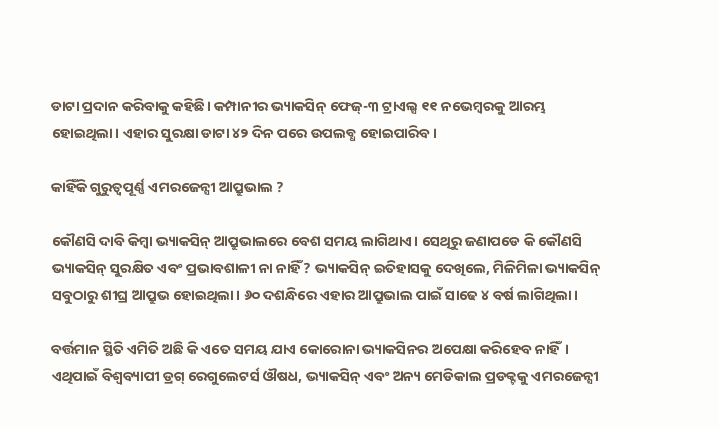ଡାଟା ପ୍ରଦାନ କରିବାକୁ କହିଛି। କମ୍ପାନୀର ଭ୍ୟାକସିନ୍ ଫେଜ୍-୩ ଟ୍ରାଏଲ୍ସ ୧୧ ନଭେମ୍ବରକୁ ଆରମ୍ଭ ହୋଇଥିଲା। ଏହାର ସୁରକ୍ଷା ଡାଟା ୪୨ ଦିନ ପରେ ଉପଲବ୍ଧ ହୋଇପାରିବ।

କାହିଁକି ଗୁରୁତ୍ୱପୂର୍ଣ୍ଣ ଏମରଜେନ୍ସୀ ଆପ୍ରୁଭାଲ ?

କୌଣସି ଦାବି କିମ୍ବା ଭ୍ୟାକସିନ୍ ଆପ୍ରୁଭାଲରେ ବେଶ ସମୟ ଲାଗିଥାଏ। ସେଥିରୁ ଜଣାପଡେ କି କୌଣସି ଭ୍ୟାକସିନ୍ ସୁରକ୍ଷିତ ଏବଂ ପ୍ରଭାବଶାଳୀ ନା ନାହିଁ? ଭ୍ୟାକସିନ୍ ଇତିହାସକୁ ଦେଖିଲେ, ମିଳିମିଳା ଭ୍ୟାକସିନ୍ ସବୁଠାରୁ ଶୀଘ୍ର ଆପ୍ରୁଭ ହୋଇଥିଲା। ୬୦ ଦଶନ୍ଧିରେ ଏହାର ଆପ୍ରୁଭାଲ ପାଇଁ ସାଢେ ୪ ବର୍ଷ ଲାଗିଥିଲା।

ବର୍ତ୍ତମାନ ସ୍ଥିତି ଏମିତି ଅଛି କି ଏତେ ସମୟ ଯାଏ କୋରୋନା ଭ୍ୟାକସିନର ଅପେକ୍ଷା କରିହେବ ନାହିଁ। ଏଥିପାଇଁ ବିଶ୍ୱବ୍ୟାପୀ ଡ୍ରଗ୍ ରେଗୁଲେଟର୍ସ ଔଷଧ, ଭ୍ୟାକସିନ୍ ଏବଂ ଅନ୍ୟ ମେଡିକାଲ ପ୍ରଡକ୍ଟକୁ ଏମରଜେନ୍ସୀ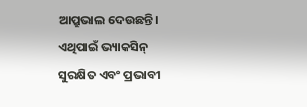ଆପ୍ରୁଭାଲ ଦେଉଛନ୍ତି। ଏଥିପାଇଁ ଭ୍ୟାକସିନ୍ ସୁରକ୍ଷିତ ଏବଂ ପ୍ରଭାବୀ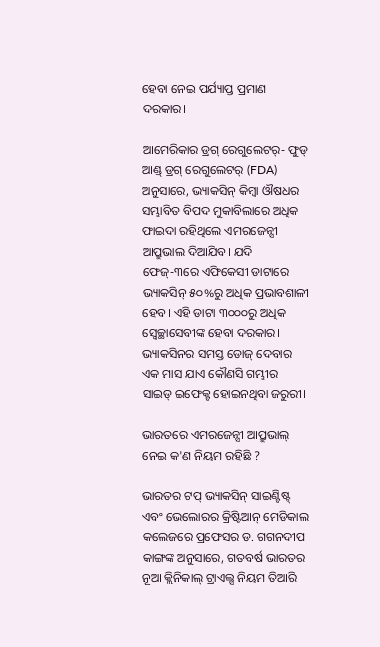ହେବା ନେଇ ପର୍ଯ୍ୟାପ୍ତ ପ୍ରମାଣ ଦରକାର।

ଆମେରିକାର ଡ୍ରଗ୍ ରେଗୁଲେଟର୍- ଫୁଡ୍ ଆଣ୍ଡ୍ ଡ୍ରଗ୍ ରେଗୁଲେଟର୍ (FDA) ଅନୁସାରେ, ଭ୍ୟାକସିନ୍ କିମ୍ବା ଔଷଧର ସମ୍ଭାବିତ ବିପଦ ମୁକାବିଲାରେ ଅଧିକ ଫାଇଦା ରହିଥିଲେ ଏମରଜେନ୍ସୀ ଆପ୍ରୁଭାଲ ଦିଆଯିବ। ଯଦି ଫେଜ୍-୩ରେ ଏଫିକେସୀ ଡାଟାରେ ଭ୍ୟାକସିନ୍ ୫୦%ରୁ ଅଧିକ ପ୍ରଭାବଶାଳୀ ହେବ। ଏହି ଡାଟା ୩୦୦୦ରୁ ଅଧିକ ସ୍ୱେଚ୍ଛାସେବୀଙ୍କ ହେବା ଦରକାର। ଭ୍ୟାକସିନର ସମସ୍ତ ଡୋଜ୍ ଦେବାର ଏକ ମାସ ଯାଏ କୌଣସି ଗମ୍ଭୀର ସାଇଡ୍ ଇଫେକ୍ଟ ହୋଇନଥିବା ଜରୁରୀ।

ଭାରତରେ ଏମରଜେନ୍ସୀ ଆପ୍ରୁଭାଲ୍ ନେଇ କ'ଣ ନିୟମ ରହିଛି ?

ଭାରତର ଟପ୍ ଭ୍ୟାକସିନ୍ ସାଇଣ୍ଟିଷ୍ଟ୍ ଏବଂ ଭେଲୋରର କ୍ରିଷ୍ଟିଆନ୍ ମେଡିକାଲ କଲେଜରେ ପ୍ରଫେସର ଡ. ଗଗନଦୀପ କାଙ୍ଗଙ୍କ ଅନୁସାରେ, ଗତବର୍ଷ ଭାରତର ନୂଆ କ୍ଲିନିକାଲ୍ ଟ୍ରାଏଲ୍ସ ନିୟମ ତିଆରି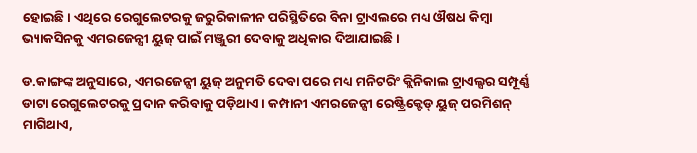ହୋଇଛି। ଏଥିରେ ରେଗୁଲେଟରକୁ ଜରୁରିକାଳୀନ ପରିସ୍ଥିତିରେ ବିନା ଟ୍ରାଏଲରେ ମଧ୍ୟ ଔଷଧ କିମ୍ବା ଭ୍ୟାକସିନକୁ ଏମରଜେନ୍ସୀ ୟୁଜ୍ ପାଇଁ ମଞ୍ଜୁରୀ ଦେବାକୁ ଅଧିକାର ଦିଆଯାଇଛି ।

ଡ.କାଙ୍ଗଙ୍କ ଅନୁସାରେ, ଏମରଜେନ୍ସୀ ୟୁଜ୍ ଅନୁମତି ଦେବା ପରେ ମଧ୍ୟ ମନିଟରିଂ କ୍ଲିନିକାଲ ଟ୍ରାଏଲ୍ସର ସମ୍ପୂର୍ଣ୍ଣ ଡାଟା ରେଗୁଲେଟରକୁ ପ୍ରଦାନ କରିବାକୁ ପଡ଼ିଥାଏ। କମ୍ପାନୀ ଏମରଜେନ୍ସୀ ରେଷ୍ଟ୍ରିକ୍ଟେଡ୍ ୟୁଜ୍ ପରମିଶନ୍ ମାଗିଥାଏ,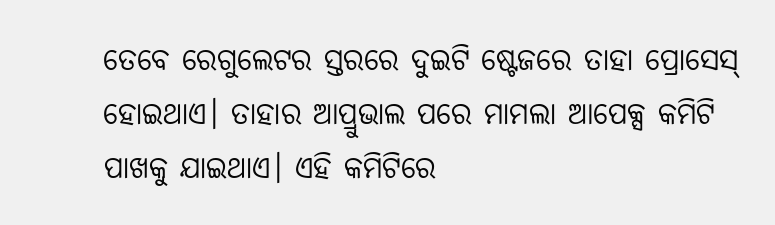ତେବେ ରେଗୁଲେଟର ସ୍ତରରେ ଦୁଇଟି ଷ୍ଟେଜରେ ତାହା ପ୍ରୋସେସ୍ ହୋଇଥାଏ। ତାହାର ଆପ୍ରୁଭାଲ ପରେ ମାମଲା ଆପେକ୍ସ କମିଟି ପାଖକୁ ଯାଇଥାଏ। ଏହି କମିଟିରେ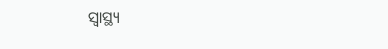ସ୍ୱାସ୍ଥ୍ୟ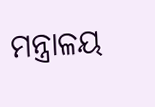ମନ୍ତ୍ରାଳୟ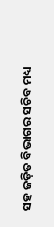ସହ ଜଡ଼ିତ ବିଭାଗର ସଚିବ ମଧ୍ୟ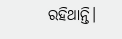ରହିଥାନ୍ତି।